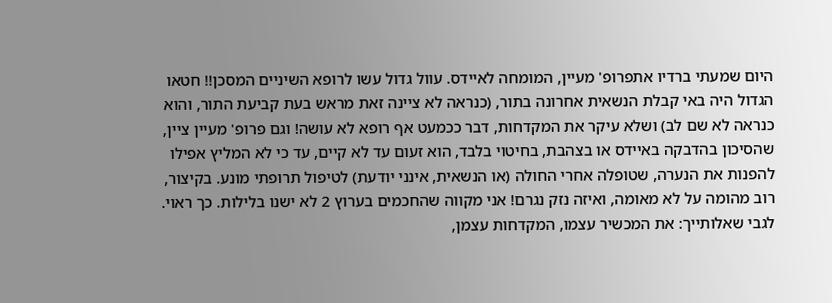היום שמעתי ברדיו אתפרופ' מעיין, המומחה לאיידס. עוול גדול עשו לרופא השיניים המסכן!! חטאו הגדול היה באי קבלת הנשאית אחרונה בתור, (כנראה לא ציינה זאת מראש בעת קביעת התור, והוא כנראה לא שם לב) ושלא עיקר את המקדחות, דבר ככמעט אף רופא לא עושה! וגם פרופ' מעיין ציין, שהסיכון בהדבקה באיידס או בצהבת, בחיטוי בלבד, הוא זעום עד לא קיים, עד כי לא המליץ אפילו להפנות את הנערה, שטופלה אחרי החולה (או הנשאית, אינני יודעת) לטיפול תרופתי מונע. בקיצור, רוב מהומה על לא מאומה, ואיזה נזק נגרם! אני מקווה שהחכמים בערוץ 2 לא ישנו בלילות. כך ראוי. לגבי שאלותייך: את המכשיר עצמו, המקדחות עצמן,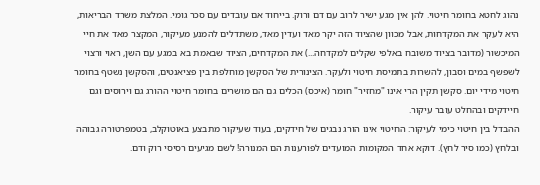נהוג לחטא בחומר חיטוי. להן אין מגע ישיר לרוב עם דם ורוק. בייחוד אם עובדים עם סכר גומי. המלצת משרד הבריאות, היא לעקר את המקדחות, אבל מכוון שהציוד הזה יקר מאד ועדין מאד, משתדלים להמנע מעיקור, המקצר מאד את חיי המיכשור (מדובר בציוד משובח באלפי שקלים למקדחה...) את המקדחים, הציוד שבאמת בא במגע עם השן, ראוי ורצוי לשפשף במים וסבון, להשרות בתמיסת חיטוי ולעקר. הצינורית של הסקשן מוחלפת בין פציאנטים, והסקשן נשטף בחומר חיטוי מידי יום. סקשן תקין הרי אינו "מחזיר" חומר (איכס) הכלים גם הם מושרים בחומר חיטוי ההורג גם וירוסים וגם חיידקים ובהחלט עובר עיקור.
ההבדל בין חיטוי כימי לעיקור: החיטוי אינו הורג נבגים של חידקים, בעוד שעיקור מתבצע באוטוקלב, בטמפרטורה גבוהה ובלחץ (כמו סיר לחץ). דוקא אחד המקומות המועדים לפורענות הם המנורה! לשם מגיעים רסיסי רוק ודם.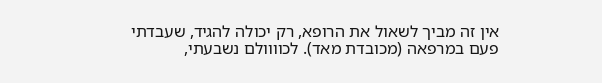אין זה מביך לשאול את הרופא, רק יכולה להגיד, שעבדתי פעם במרפאה (מכובדת מאד). לכוווולם נשבעתי,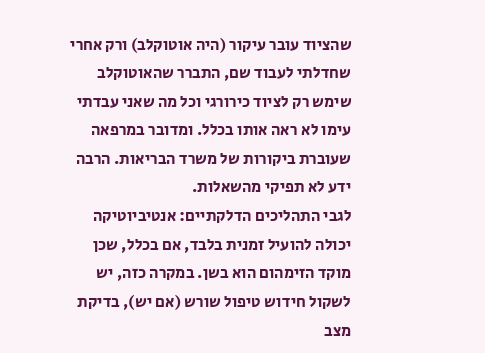שהציוד עובר עיקור (היה אוטוקלב) ורק אחרי שחדלתי לעבוד שם, התברר שהאוטוקלב שימש רק לציוד כירורגי וכל מה שאני עבדתי עימו לא ראה אותו בכלל. ומדובר במרפאה שעוברת ביקורות של משרד הבריאות. הרבה ידע לא תפיקי מהשאלות.
לגבי התהליכים הדלקתיים: אנטיביוטיקה יכולה להועיל זמנית בלבד, אם בכלל, שכן מוקד הזימהום הוא בשן. במקרה כזה, יש לשקול חידוש טיפול שורש (אם יש), בדיקת מצב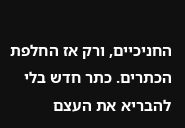החניכיים, ורק אז החלפת הכתרים. כתר חדש בלי להבריא את העצם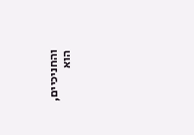והחניכיים, הוא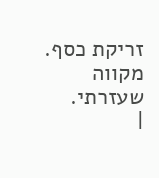זריקת כסף. מקווה שעזרתי.
|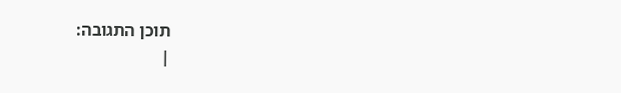תוכן התגובה:
|